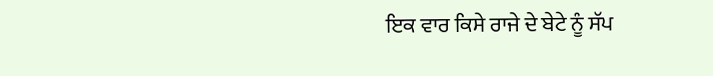ਇਕ ਵਾਰ ਕਿਸੇ ਰਾਜੇ ਦੇ ਬੇਟੇ ਨੂੰ ਸੱਪ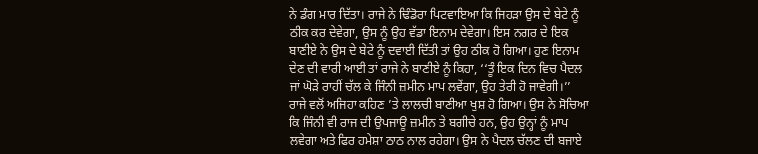ਨੇ ਡੰਗ ਮਾਰ ਦਿੱਤਾ। ਰਾਜੇ ਨੇ ਢਿੰਡੋਰਾ ਪਿਟਵਾਇਆ ਕਿ ਜਿਹੜਾ ਉਸ ਦੇ ਬੇਟੇ ਨੂੰ ਠੀਕ ਕਰ ਦੇਵੇਗਾ, ਉਸ ਨੂੰ ਉਹ ਵੱਡਾ ਇਨਾਮ ਦੇਵੇਗਾ। ਇਸ ਨਗਰ ਦੇ ਇਕ ਬਾਣੀਏ ਨੇ ਉਸ ਦੇ ਬੇਟੇ ਨੂੰ ਦਵਾਈ ਦਿੱਤੀ ਤਾਂ ਉਹ ਠੀਕ ਹੋ ਗਿਆ। ਹੁਣ ਇਨਾਮ ਦੇਣ ਦੀ ਵਾਰੀ ਆਈ ਤਾਂ ਰਾਜੇ ਨੇ ਬਾਣੀਏ ਨੂੰ ਕਿਹਾ, ‘‘ਤੂੰ ਇਕ ਦਿਨ ਵਿਚ ਪੈਦਲ ਜਾਂ ਘੋੜੇ ਰਾਹੀਂ ਚੱਲ ਕੇ ਜਿੰਨੀ ਜ਼ਮੀਨ ਮਾਪ ਲਵੇਂਗਾ, ਉਹ ਤੇਰੀ ਹੋ ਜਾਵੇਗੀ।’’
ਰਾਜੇ ਵਲੋਂ ਅਜਿਹਾ ਕਹਿਣ ’ਤੇ ਲਾਲਚੀ ਬਾਣੀਆ ਖੁਸ਼ ਹੋ ਗਿਆ। ਉਸ ਨੇ ਸੋਚਿਆ ਕਿ ਜਿੰਨੀ ਵੀ ਰਾਜ ਦੀ ਉਪਜਾਊ ਜ਼ਮੀਨ ਤੇ ਬਗੀਚੇ ਹਨ, ਉਹ ਉਨ੍ਹਾਂ ਨੂੰ ਮਾਪ ਲਵੇਗਾ ਅਤੇ ਫਿਰ ਹਮੇਸ਼ਾ ਠਾਠ ਨਾਲ ਰਹੇਗਾ। ਉਸ ਨੇ ਪੈਦਲ ਚੱਲਣ ਦੀ ਬਜਾਏ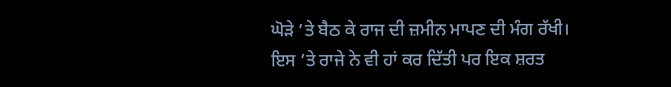ਘੋੜੇ ’ਤੇ ਬੈਠ ਕੇ ਰਾਜ ਦੀ ਜ਼ਮੀਨ ਮਾਪਣ ਦੀ ਮੰਗ ਰੱਖੀ।
ਇਸ ’ਤੇ ਰਾਜੇ ਨੇ ਵੀ ਹਾਂ ਕਰ ਦਿੱਤੀ ਪਰ ਇਕ ਸ਼ਰਤ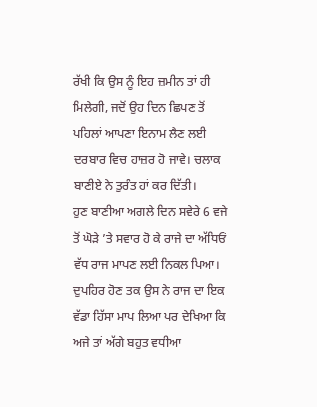ਰੱਖੀ ਕਿ ਉਸ ਨੂੰ ਇਹ ਜ਼ਮੀਨ ਤਾਂ ਹੀ ਮਿਲੇਗੀ, ਜਦੋਂ ਉਹ ਦਿਨ ਛਿਪਣ ਤੋਂ ਪਹਿਲਾਂ ਆਪਣਾ ਇਨਾਮ ਲੈਣ ਲਈ ਦਰਬਾਰ ਵਿਚ ਹਾਜ਼ਰ ਹੋ ਜਾਵੇ। ਚਲਾਕ ਬਾਣੀਏ ਨੇ ਤੁਰੰਤ ਹਾਂ ਕਰ ਦਿੱਤੀ।
ਹੁਣ ਬਾਣੀਆ ਅਗਲੇ ਦਿਨ ਸਵੇਰੇ 6 ਵਜੇ ਤੋਂ ਘੋੜੇ ’ਤੇ ਸਵਾਰ ਹੋ ਕੇ ਰਾਜੇ ਦਾ ਅੱਧਿਓਂ ਵੱਧ ਰਾਜ ਮਾਪਣ ਲਈ ਨਿਕਲ ਪਿਆ। ਦੁਪਹਿਰ ਹੋਣ ਤਕ ਉਸ ਨੇ ਰਾਜ ਦਾ ਇਕ ਵੱਡਾ ਹਿੱਸਾ ਮਾਪ ਲਿਆ ਪਰ ਦੇਖਿਆ ਕਿ ਅਜੇ ਤਾਂ ਅੱਗੇ ਬਹੁਤ ਵਧੀਆ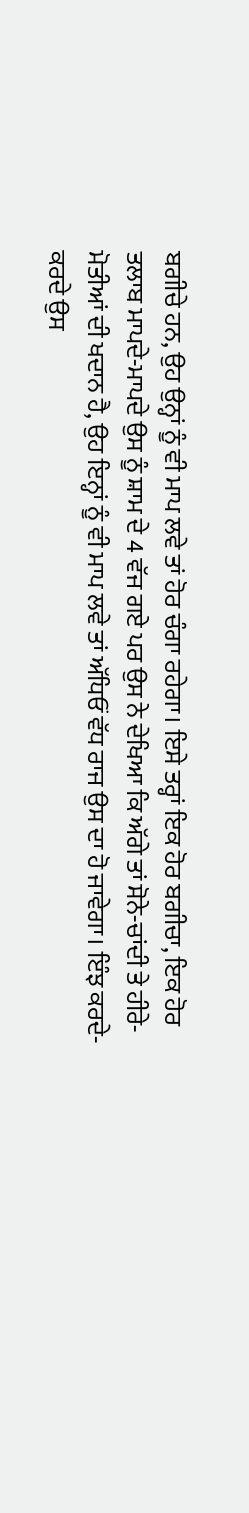ਬਗੀਚੇ ਹਨ, ਉਹ ਉਨ੍ਹਾਂ ਨੂੰ ਵੀ ਮਾਪ ਲਵੇ ਤਾਂ ਹੋਰ ਚੰਗਾ ਰਹੇਗਾ। ਇਸੇ ਤਰ੍ਹਾਂ ਇਕ ਹੋਰ ਬਗੀਚਾ, ਇਕ ਹੋਰ ਤਲਾਬ ਮਾਪਦੇ-ਮਾਪਦੇ ਉਸ ਨੂੰ ਸ਼ਾਮ ਦੇ 4 ਵੱਜ ਗਏ ਪਰ ਉਸ ਨੇ ਦੇਖਿਆ ਕਿ ਅੱਗੇ ਤਾਂ ਸੋਨੇ-ਚਾਂਦੀ ਤੇ ਹੀਰੇ-ਮੋਤੀਆਂ ਦੀ ਖਦਾਨ ਹੈ, ਉਹ ਇਨ੍ਹਾਂ ਨੂੰ ਵੀ ਮਾਪ ਲਵੇ ਤਾਂ ਅੱਧਿਓਂ ਵੱਧ ਰਾਜ ਉਸ ਦਾ ਹੋ ਜਾਵੇਗਾ। ਇੰਝ ਕਰਦੇ-ਕਰਦੇ ਉਸ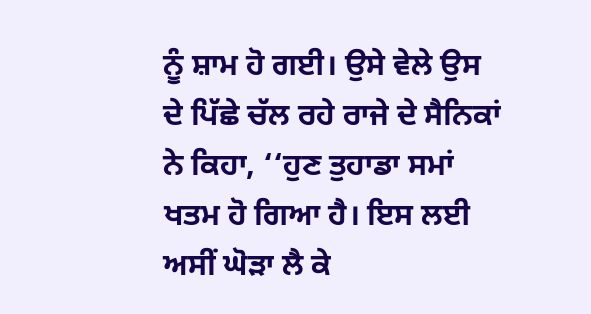ਨੂੰ ਸ਼ਾਮ ਹੋ ਗਈ। ਉਸੇ ਵੇਲੇ ਉਸ ਦੇ ਪਿੱਛੇ ਚੱਲ ਰਹੇ ਰਾਜੇ ਦੇ ਸੈਨਿਕਾਂ ਨੇ ਕਿਹਾ, ‘‘ਹੁਣ ਤੁਹਾਡਾ ਸਮਾਂ ਖਤਮ ਹੋ ਗਿਆ ਹੈ। ਇਸ ਲਈ ਅਸੀਂ ਘੋੜਾ ਲੈ ਕੇ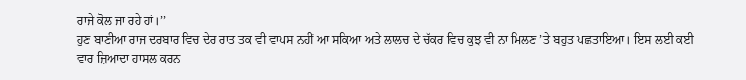ਰਾਜੇ ਕੋਲ ਜਾ ਰਹੇ ਹਾਂ।’’
ਹੁਣ ਬਾਣੀਆ ਰਾਜ ਦਰਬਾਰ ਵਿਚ ਦੇਰ ਰਾਤ ਤਕ ਵੀ ਵਾਪਸ ਨਹੀਂ ਆ ਸਕਿਆ ਅਤੇ ਲਾਲਚ ਦੇ ਚੱਕਰ ਵਿਚ ਕੁਝ ਵੀ ਨਾ ਮਿਲਣ ’ਤੇ ਬਹੁਤ ਪਛਤਾਇਆ। ਇਸ ਲਈ ਕਈ ਵਾਰ ਜ਼ਿਆਦਾ ਹਾਸਲ ਕਰਨ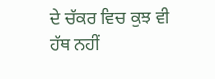ਦੇ ਚੱਕਰ ਵਿਚ ਕੁਝ ਵੀ ਹੱਥ ਨਹੀਂ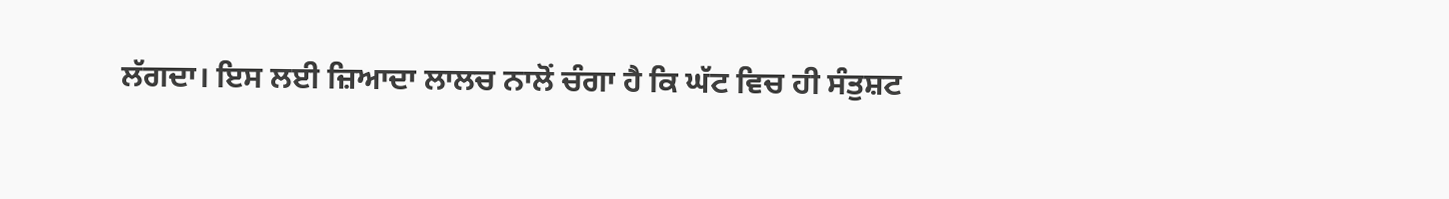ਲੱਗਦਾ। ਇਸ ਲਈ ਜ਼ਿਆਦਾ ਲਾਲਚ ਨਾਲੋਂ ਚੰਗਾ ਹੈ ਕਿ ਘੱਟ ਵਿਚ ਹੀ ਸੰਤੁਸ਼ਟ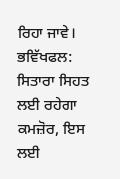ਰਿਹਾ ਜਾਵੇ।
ਭਵਿੱਖਫਲ: ਸਿਤਾਰਾ ਸਿਹਤ ਲਈ ਰਹੇਗਾ ਕਮਜ਼ੋਰ, ਇਸ ਲਈ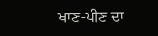ਖਾਣ-ਪੀਣ ਦਾ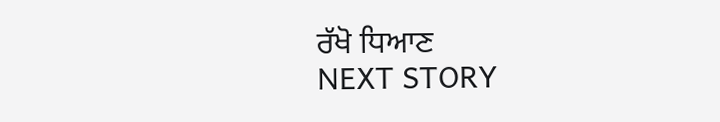ਰੱਖੋ ਧਿਆਣ
NEXT STORY